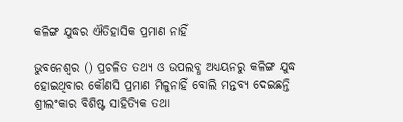କଳିଙ୍ଗ ଯୁଦ୍ଧର ଐତିହାସିକ ପ୍ରମାଣ ନାହିଁ

ଭୁବନେଶ୍ବର () ପ୍ରଚଳିତ ତଥ୍ୟ ଓ ଉପଲବ୍ଧ ଅଧ୍ୟୟନରୁ କଳିଙ୍ଗ ଯୁଦ୍ଧ ହୋଇଥିବାର କୌଣସି ପ୍ରମାଣ ମିଳୁନାହିଁ ବୋଲି ମନ୍ତବ୍ୟ ଦେଇଛନ୍ତି ଶ୍ରୀଲଂକାର ବିଶିଷ୍ଟ ସାହିତ୍ୟିକ ତଥା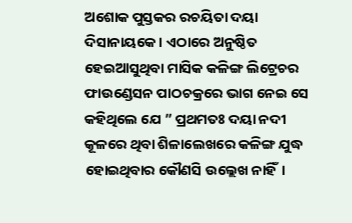ଅଶୋକ ପୁସ୍ତକର ରଚୟିତା ଦୟା ଦିସାନାୟକେ। ଏଠାରେ ଅନୁଷ୍ଠିତ ହେଇଆସୁଥିବା ମାସିକ କଳିଙ୍ଗ ଲିଟ୍ରେଚର ଫାଉଣ୍ଡେସନ ପାଠଚକ୍ରରେ ଭାଗ ନେଇ ସେ କହିଥିଲେ ଯେ ” ପ୍ରଥମତଃ ଦୟା ନଦୀ କୂଳରେ ଥିବା ଶିଳାଲେଖରେ କଳିଙ୍ଗ ଯୁଦ୍ଧ ହୋଇଥିବାର କୌଣସି ଉଲ୍ଲେଖ ନାହିଁ।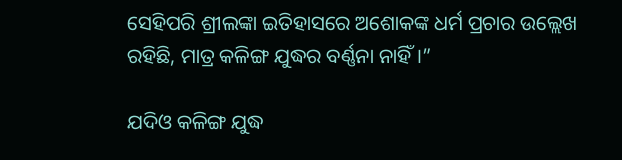ସେହିପରି ଶ୍ରୀଲଙ୍କା ଇତିହାସରେ ଅଶୋକଙ୍କ ଧର୍ମ ପ୍ରଚାର ଉଲ୍ଲେଖ ରହିଛି, ମାତ୍ର କଳିଙ୍ଗ ଯୁଦ୍ଧର ବର୍ଣ୍ଣନା ନାହିଁ।”

ଯଦିଓ କଳିଙ୍ଗ ଯୁଦ୍ଧ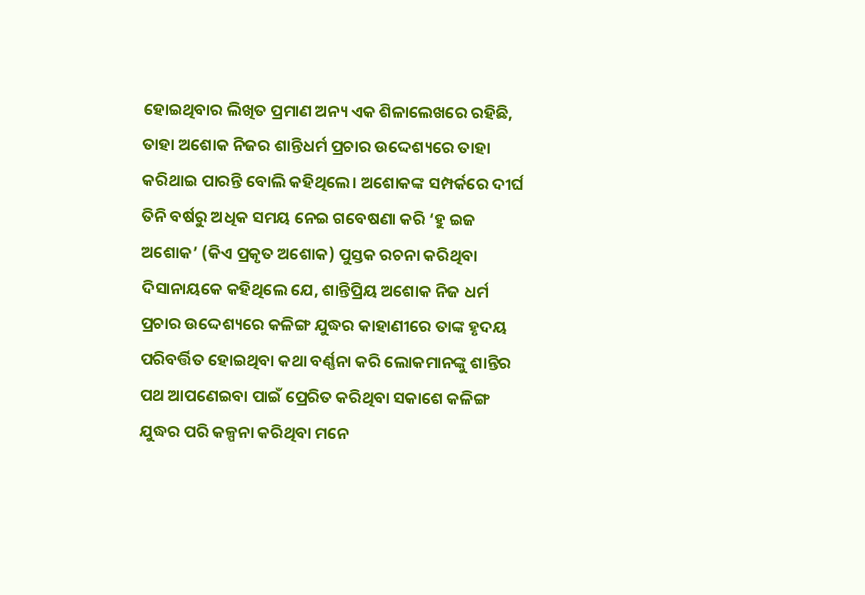ହୋଇଥିବାର ଲିଖିତ ପ୍ରମାଣ ଅନ୍ୟ ଏକ ଶିଳାଲେଖରେ ରହିଛି, ତାହା ଅଶୋକ ନିଜର ଶାନ୍ତିଧର୍ମ ପ୍ରଚାର ଉଦ୍ଦେଶ୍ୟରେ ତାହା କରିଥାଇ ପାରନ୍ତି ବୋଲି କହିଥିଲେ। ଅଶୋକଙ୍କ ସମ୍ପର୍କରେ ଦୀର୍ଘ ତିନି ବର୍ଷରୁ ଅଧିକ ସମୟ ନେଇ ଗବେଷଣା କରି ‘ହୁ ଇଜ ଅଶୋକ’ (କିଏ ପ୍ରକୃତ ଅଶୋକ) ପୁସ୍ତକ ରଚନା କରିଥିବା ଦିସାନାୟକେ କହିଥିଲେ ଯେ, ଶାନ୍ତିପ୍ରିୟ ଅଶୋକ ନିଜ ଧର୍ମ ପ୍ରଚାର ଉଦ୍ଦେଶ୍ୟରେ କଳିଙ୍ଗ ଯୁଦ୍ଧର କାହାଣୀରେ ତାଙ୍କ ହୃଦୟ ପରିବର୍ତ୍ତିତ ହୋଇଥିବା କଥା ବର୍ଣ୍ଣନା କରି ଲୋକମାନଙ୍କୁ ଶାନ୍ତିର ପଥ ଆପଣେଇବା ପାଇଁ ପ୍ରେରିତ କରିଥିବା ସକାଶେ କଳିଙ୍ଗ ଯୁଦ୍ଧର ପରି କଳ୍ପନା କରିଥିବା ମନେ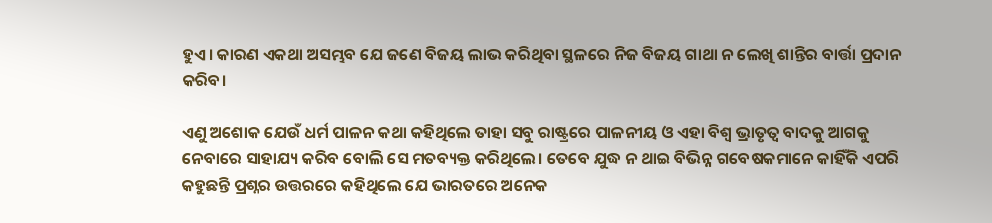ହୁଏ। କାରଣ ଏକଥା ଅସମ୍ଭବ ଯେ ଜଣେ ବିଜୟ ଲାଭ କରିଥିବା ସ୍ଥଳରେ ନିଜ ବିଜୟ ଗାଥା ନ ଲେଖି ଶାନ୍ତିର ବାର୍ତ୍ତା ପ୍ରଦାନ କରିବ।

ଏଣୁ ଅଶୋକ ଯେଉଁ ଧର୍ମ ପାଳନ କଥା କହିଥିଲେ ତାହା ସବୁ ରାଷ୍ଟ୍ରରେ ପାଳନୀୟ ଓ ଏହା ବିଶ୍ବ ଭ୍ରାତୃତ୍ବ ବାଦକୁ ଆଗକୁ ନେବାରେ ସାହାଯ୍ୟ କରିବ ବୋଲି ସେ ମତବ୍ୟକ୍ତ କରିଥିଲେ। ତେବେ ଯୁଦ୍ଧ ନ ଥାଇ ବିଭିନ୍ନ ଗବେଷକମାନେ କାହିଁକି ଏପରି କହୁଛନ୍ତି ପ୍ରଶ୍ନର ଉତ୍ତରରେ କହିଥିଲେ ଯେ ଭାରତରେ ଅନେକ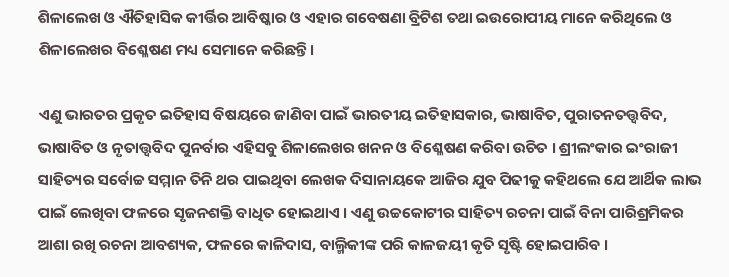ଶିଳାଲେଖ ଓ ଐତିହାସିକ କୀର୍ତ୍ତିର ଆବିଷ୍କାର ଓ ଏହାର ଗବେଷଣା ବ୍ରିଟିଶ ତଥା ଇଉରୋପୀୟ ମାନେ କରିଥିଲେ ଓ ଶିଳାଲେଖର ବିଶ୍ଳେଷଣ ମଧ୍ୟ ସେମାନେ କରିଛନ୍ତି।

ଏଣୁ ଭାରତର ପ୍ରକୃତ ଇତିହାସ ବିଷୟରେ ଜାଣିବା ପାଇଁ ଭାରତୀୟ ଇତିହାସକାର, ଭାଷାବିତ, ପୁରାତନତତ୍ତ୍ବବିଦ, ଭାଷାବିତ ଓ ନୃତାତ୍ତ୍ବବିଦ ପୁନର୍ବାର ଏହିସବୁ ଶିଳାଲେଖର ଖନନ ଓ ବିଶ୍ଳେଷଣ କରିବା ଉଚିତ । ଶ୍ରୀଲଂକାର ଇଂରାଜୀ ସାହିତ୍ୟର ସର୍ବୋଚ୍ଚ ସମ୍ମାନ ତିନି ଥର ପାଇଥିବା ଲେଖକ ଦିସାନାୟକେ ଆଜିର ଯୁବ ପିଢୀକୁ କହିଥଲେ ଯେ ଆର୍ଥିକ ଲାଭ ପାଇଁ ଲେଖିବା ଫଳରେ ସୃଜନଶକ୍ତି ବାଧିତ ହୋଇଥାଏ । ଏଣୁ ଉଚ୍ଚକୋଟୀର ସାହିତ୍ୟ ରଚନା ପାଇଁ ବିନା ପାରିଶ୍ରମିକର ଆଶା ରଖି ରଚନା ଆବଶ୍ୟକ, ଫଳରେ କାଳିଦାସ, ବାଲ୍ମିକୀଙ୍କ ପରି କାଳଜୟୀ କୃତି ସୃଷ୍ଟି ହୋଇପାରିବ ।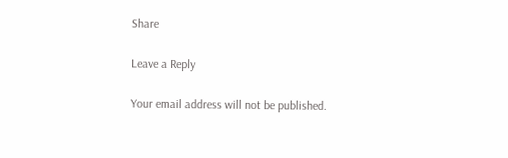Share

Leave a Reply

Your email address will not be published.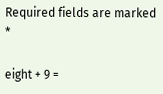Required fields are marked *

eight + 9 =